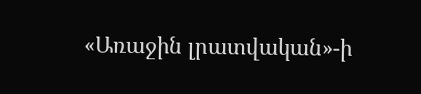«Առաջին լրատվական»-ի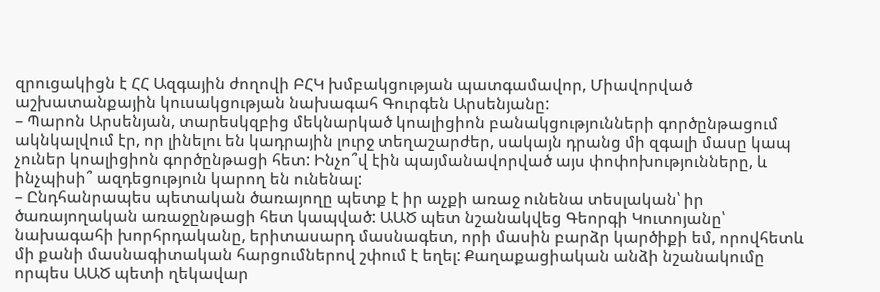զրուցակիցն է ՀՀ Ազգային ժողովի ԲՀԿ խմբակցության պատգամավոր, Միավորված աշխատանքային կուսակցության նախագահ Գուրգեն Արսենյանը:
– Պարոն Արսենյան, տարեսկզբից մեկնարկած կոալիցիոն բանակցությունների գործընթացում ակնկալվում էր, որ լինելու են կադրային լուրջ տեղաշարժեր, սակայն դրանց մի զգալի մասը կապ չուներ կոալիցիոն գործընթացի հետ: Ինչո՞վ էին պայմանավորված այս փոփոխությունները, և ինչպիսի՞ ազդեցություն կարող են ունենալ:
– Ընդհանրապես պետական ծառայողը պետք է իր աչքի առաջ ունենա տեսլական՝ իր ծառայողական առաջընթացի հետ կապված: ԱԱԾ պետ նշանակվեց Գեորգի Կուտոյանը՝ նախագահի խորհրդականը, երիտասարդ մասնագետ, որի մասին բարձր կարծիքի եմ, որովհետև մի քանի մասնագիտական հարցումներով շփում է եղել: Քաղաքացիական անձի նշանակումը որպես ԱԱԾ պետի ղեկավար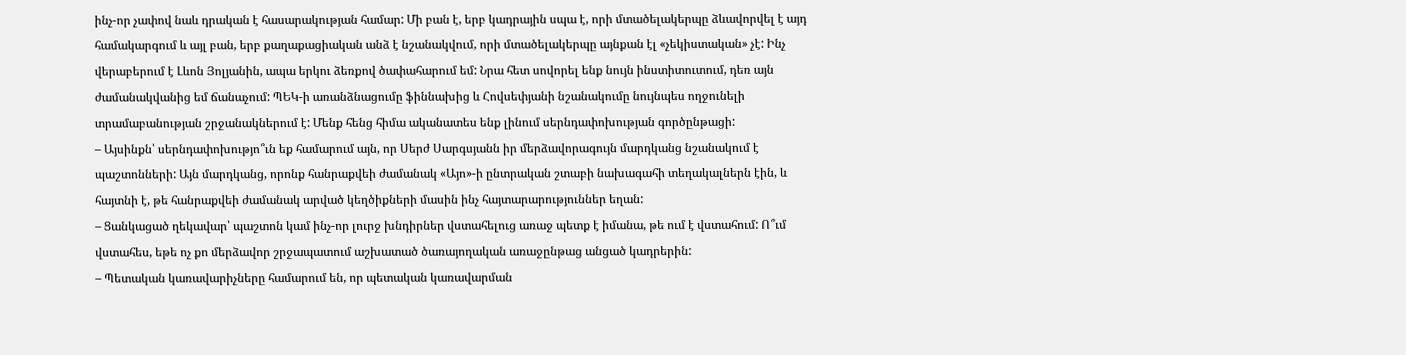ինչ-որ չափով նաև դրական է հասարակության համար: Մի բան է, երբ կադրային սպա է, որի մտածելակերպը ձևավորվել է այդ համակարգում և այլ բան, երբ քաղաքացիական անձ է նշանակվում, որի մտածելակերպը այնքան էլ «չեկիստական» չէ: Ինչ վերաբերում է Լևոն Յոլյանին, ապա երկու ձեռքով ծափահարում եմ: Նրա հետ սովորել ենք նույն ինստիտուտում, դեռ այն ժամանակվանից եմ ճանաչում: ՊԵԿ-ի առանձնացումը ֆիննախից և Հովսեփյանի նշանակումը նույնպես ողջունելի տրամաբանության շրջանակներում է: Մենք հենց հիմա ականատես ենք լինում սերնդափոխության գործընթացի:
– Այսինքն՝ սերնդափոխությո՞ւն եք համարում այն, որ Սերժ Սարգսյանն իր մերձավորագույն մարդկանց նշանակում է պաշտոնների: Այն մարդկանց, որոնք հանրաքվեի ժամանակ «Այո»-ի ընտրական շտաբի նախագահի տեղակալներն էին, և հայտնի է, թե հանրաքվեի ժամանակ արված կեղծիքների մասին ինչ հայտարարություններ եղան:
– Ցանկացած ղեկավար՝ պաշտոն կամ ինչ-որ լուրջ խնդիրներ վստահելուց առաջ պետք է իմանա, թե ում է վստահում: Ո՞ւմ վստահես, եթե ոչ քո մերձավոր շրջապատում աշխատած ծառայողական առաջընթաց անցած կադրերին:
– Պետական կառավարիչները համարում են, որ պետական կառավարման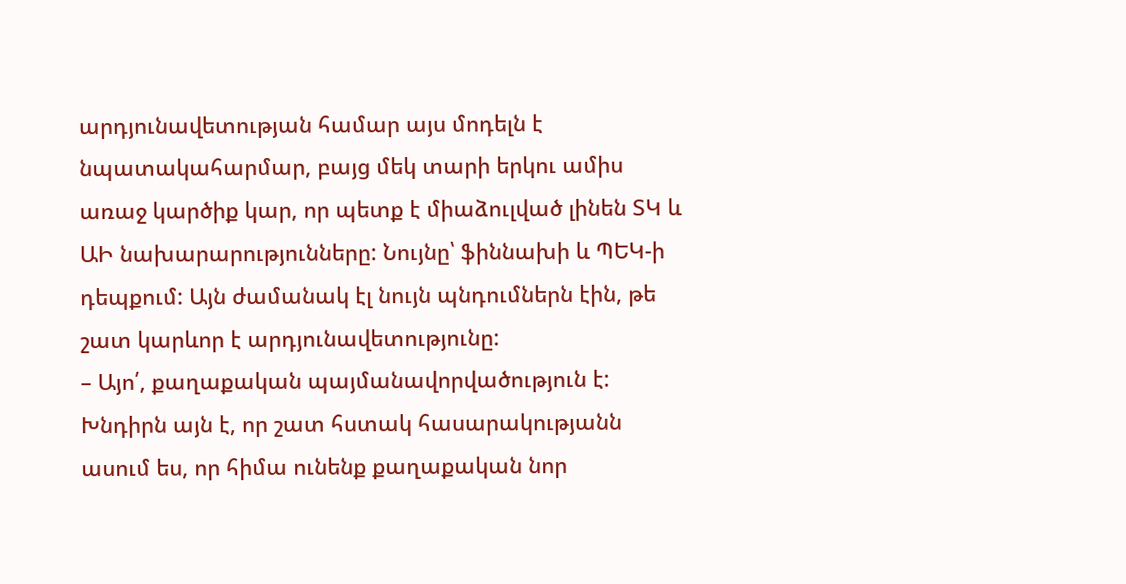արդյունավետության համար այս մոդելն է նպատակահարմար, բայց մեկ տարի երկու ամիս առաջ կարծիք կար, որ պետք է միաձուլված լինեն ՏԿ և ԱԻ նախարարությունները: Նույնը՝ ֆիննախի և ՊԵԿ-ի դեպքում: Այն ժամանակ էլ նույն պնդումներն էին, թե շատ կարևոր է արդյունավետությունը:
– Այո՛, քաղաքական պայմանավորվածություն է: Խնդիրն այն է, որ շատ հստակ հասարակությանն ասում ես, որ հիմա ունենք քաղաքական նոր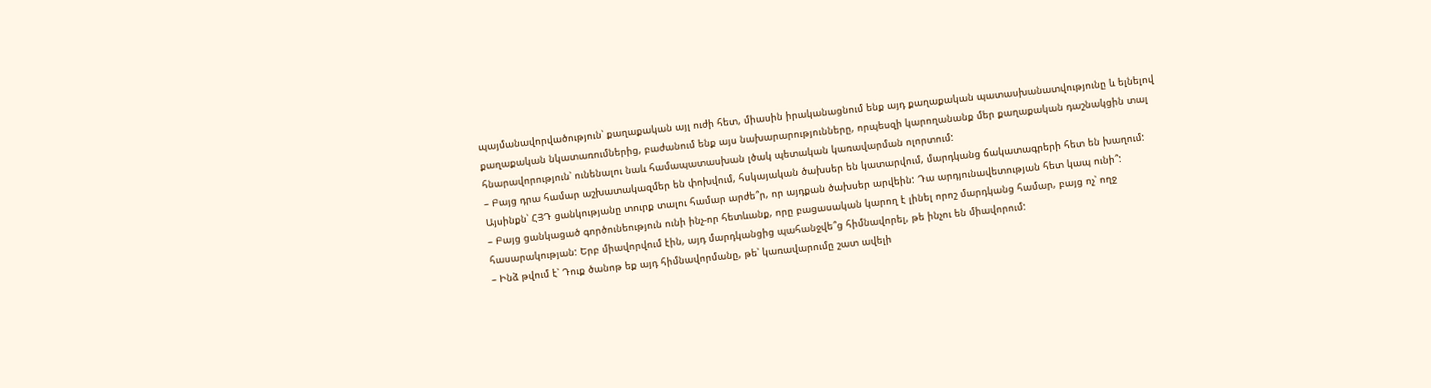պայմանավորվածություն՝ քաղաքական այլ ուժի հետ, միասին իրականացնում ենք այդ քաղաքական պատասխանատվությունը և ելնելով քաղաքական նկատառումներից, բաժանում ենք այս նախարարությունները, որպեսզի կարողանանք մեր քաղաքական դաշնակցին տալ հնարավորություն՝ ունենալու նաև համապատասխան լծակ պետական կառավարման ոլորտում:
– Բայց դրա համար աշխատակազմեր են փոխվում, հսկայական ծախսեր են կատարվում, մարդկանց ճակատագրերի հետ են խաղում: Այսինքն՝ ՀՅԴ ցանկությանը տուրք տալու համար արժե՞ր, որ այդքան ծախսեր արվեին: Դա արդյունավետության հետ կապ ունի՞:
– Բայց ցանկացած գործունեություն ունի ինչ-որ հետևանք, որը բացասական կարող է լինել որոշ մարդկանց համար, բայց ոչ՝ ողջ հասարակության: Երբ միավորվում էին, այդ մարդկանցից պահանջվե՞ց հիմնավորել, թե ինչու են միավորում:
– Ինձ թվում է՝ Դուք ծանոթ եք այդ հիմնավորմանը, թե՝ կառավարումը շատ ավելի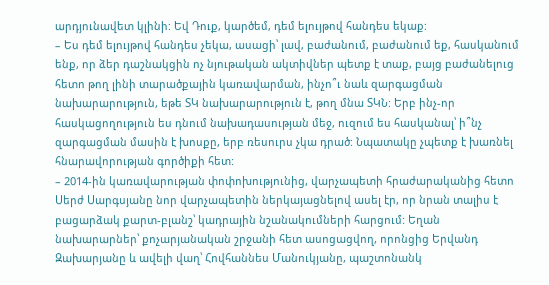արդյունավետ կլինի: Եվ Դուք, կարծեմ, դեմ ելույթով հանդես եկաք:
– Ես դեմ ելույթով հանդես չեկա, ասացի՝ լավ, բաժանում, բաժանում եք, հասկանում ենք, որ ձեր դաշնակցին ոչ նյութական ակտիվներ պետք է տաք, բայց բաժանելուց հետո թող լինի տարածքային կառավարման, ինչո՞ւ նաև զարգացման նախարարություն, եթե ՏԿ նախարարություն է, թող մնա ՏԿՆ: Երբ ինչ-որ հասկացողություն ես դնում նախադասության մեջ, ուզում ես հասկանալ՝ ի՞նչ զարգացման մասին է խոսքը, երբ ռեսուրս չկա դրած: Նպատակը չպետք է խառնել հնարավորության գործիքի հետ:
– 2014-ին կառավարության փոփոխությունից, վարչապետի հրաժարականից հետո Սերժ Սարգսյանը նոր վարչապետին ներկայացնելով ասել էր, որ նրան տալիս է բացարձակ քարտ-բլանշ՝ կադրային նշանակումների հարցում: Եղան նախարարներ՝ քոչարյանական շրջանի հետ ասոցացվող, որոնցից Երվանդ Զախարյանը և ավելի վաղ՝ Հովհաննես Մանուկյանը, պաշտոնանկ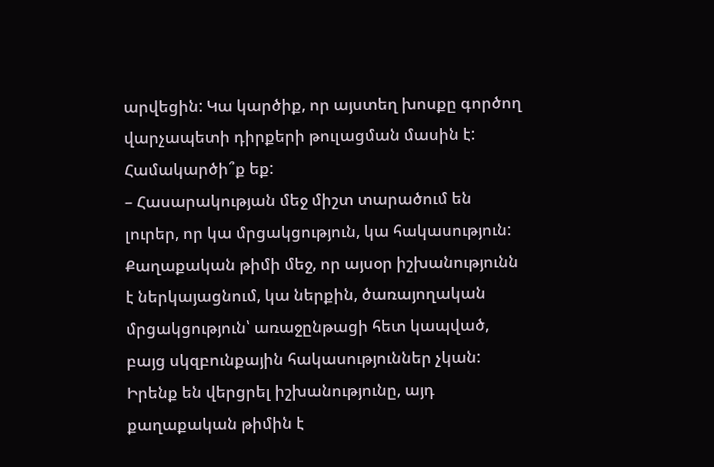արվեցին: Կա կարծիք, որ այստեղ խոսքը գործող վարչապետի դիրքերի թուլացման մասին է: Համակարծի՞ք եք:
– Հասարակության մեջ միշտ տարածում են լուրեր, որ կա մրցակցություն, կա հակասություն: Քաղաքական թիմի մեջ, որ այսօր իշխանությունն է ներկայացնում, կա ներքին, ծառայողական մրցակցություն՝ առաջընթացի հետ կապված, բայց սկզբունքային հակասություններ չկան: Իրենք են վերցրել իշխանությունը, այդ քաղաքական թիմին է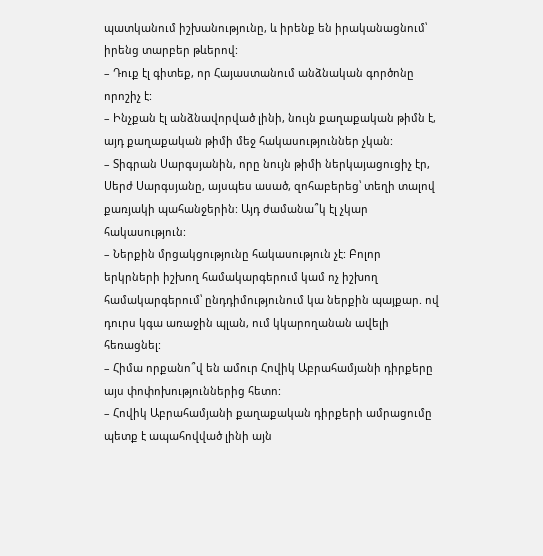պատկանում իշխանությունը, և իրենք են իրականացնում՝ իրենց տարբեր թևերով:
– Դուք էլ գիտեք, որ Հայաստանում անձնական գործոնը որոշիչ է:
– Ինչքան էլ անձնավորված լինի, նույն քաղաքական թիմն է, այդ քաղաքական թիմի մեջ հակասություններ չկան:
– Տիգրան Սարգսյանին, որը նույն թիմի ներկայացուցիչ էր, Սերժ Սարգսյանը, այսպես ասած, զոհաբերեց՝ տեղի տալով քառյակի պահանջերին: Այդ ժամանա՞կ էլ չկար հակասություն:
– Ներքին մրցակցությունը հակասություն չէ: Բոլոր երկրների իշխող համակարգերում կամ ոչ իշխող համակարգերում՝ ընդդիմությունում կա ներքին պայքար. ով դուրս կգա առաջին պլան, ում կկարողանան ավելի հեռացնել:
– Հիմա որքանո՞վ են ամուր Հովիկ Աբրահամյանի դիրքերը այս փոփոխություններից հետո:
– Հովիկ Աբրահամյանի քաղաքական դիրքերի ամրացումը պետք է ապահովված լինի այն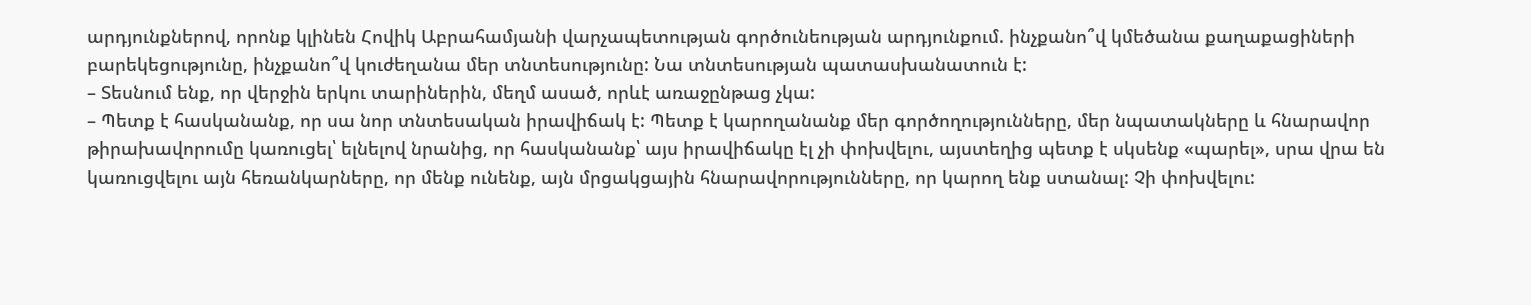արդյունքներով, որոնք կլինեն Հովիկ Աբրահամյանի վարչապետության գործունեության արդյունքում. ինչքանո՞վ կմեծանա քաղաքացիների բարեկեցությունը, ինչքանո՞վ կուժեղանա մեր տնտեսությունը: Նա տնտեսության պատասխանատուն է:
– Տեսնում ենք, որ վերջին երկու տարիներին, մեղմ ասած, որևէ առաջընթաց չկա:
– Պետք է հասկանանք, որ սա նոր տնտեսական իրավիճակ է: Պետք է կարողանանք մեր գործողությունները, մեր նպատակները և հնարավոր թիրախավորումը կառուցել՝ ելնելով նրանից, որ հասկանանք՝ այս իրավիճակը էլ չի փոխվելու, այստեղից պետք է սկսենք «պարել», սրա վրա են կառուցվելու այն հեռանկարները, որ մենք ունենք, այն մրցակցային հնարավորությունները, որ կարող ենք ստանալ: Չի փոխվելու: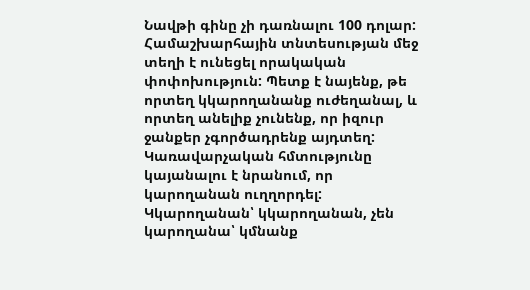Նավթի գինը չի դառնալու 100 դոլար: Համաշխարհային տնտեսության մեջ տեղի է ունեցել որակական փոփոխություն: Պետք է նայենք, թե որտեղ կկարողանանք ուժեղանալ, և որտեղ անելիք չունենք, որ իզուր ջանքեր չգործադրենք այդտեղ: Կառավարչական հմտությունը կայանալու է նրանում, որ կարողանան ուղղորդել: Կկարողանան՝ կկարողանան, չեն կարողանա՝ կմնանք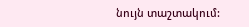նույն տաշտակում: